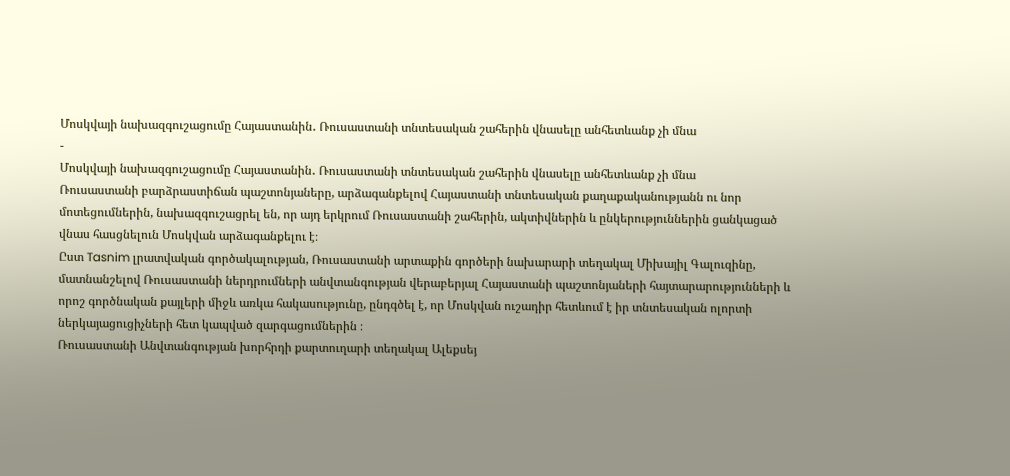Մոսկվայի նախազգուշացումը Հայաստանին․ Ռուսաստանի տնտեսական շահերին վնասելը անհետևանք չի մնա
-
Մոսկվայի նախազգուշացումը Հայաստանին․ Ռուսաստանի տնտեսական շահերին վնասելը անհետևանք չի մնա
Ռուսաստանի բարձրաստիճան պաշտոնյաները, արձագանքելով Հայաստանի տնտեսական քաղաքականությանն ու նոր մոտեցումներին, նախազգուշացրել են, որ այդ երկրում Ռուսաստանի շահերին, ակտիվներին և ընկերություններին ցանկացած վնաս հասցնելուն Մոսկվան արձագանքելու է։
Ըստ Tasnim լրատվական գործակալության, Ռուսաստանի արտաքին գործերի նախարարի տեղակալ Միխայիլ Գալուզինը, մատնանշելով Ռուսաստանի ներդրումների անվտանգության վերաբերյալ Հայաստանի պաշտոնյաների հայտարարությունների և որոշ գործնական քայլերի միջև առկա հակասությունը, ընդգծել է, որ Մոսկվան ուշադիր հետևում է իր տնտեսական ոլորտի ներկայացուցիչների հետ կապված զարգացումներին ։
Ռուսաստանի Անվտանգության խորհրդի քարտուղարի տեղակալ Ալեքսեյ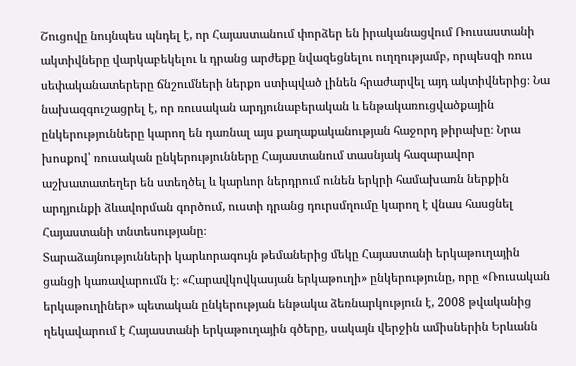Շուցովը նույնպես պնդել է, որ Հայաստանում փորձեր են իրականացվում Ռուսաստանի ակտիվները վարկաբեկելու և դրանց արժեքը նվազեցնելու ուղղությամբ, որպեսզի ռուս սեփականատերերը ճնշումների ներքո ստիպված լինեն հրաժարվել այդ ակտիվներից։ Նա նախազգուշացրել է, որ ռուսական արդյունաբերական և ենթակառուցվածքային ընկերությունները կարող են դառնալ այս քաղաքականության հաջորդ թիրախը։ Նրա խոսքով՝ ռուսական ընկերությունները Հայաստանում տասնյակ հազարավոր աշխատատեղեր են ստեղծել և կարևոր ներդրում ունեն երկրի համախառն ներքին արդյունքի ձևավորման գործում, ուստի դրանց դուրսմղումը կարող է վնաս հասցնել Հայաստանի տնտեսությանը։
Տարաձայնությունների կարևորագույն թեմաներից մեկը Հայաստանի երկաթուղային ցանցի կառավարումն է։ «Հարավկովկասյան երկաթուղի» ընկերությունը, որը «Ռուսական երկաթուղիներ» պետական ընկերության ենթակա ձեռնարկություն է, 2008 թվականից ղեկավարում է Հայաստանի երկաթուղային գծերը, սակայն վերջին ամիսներին Երևանն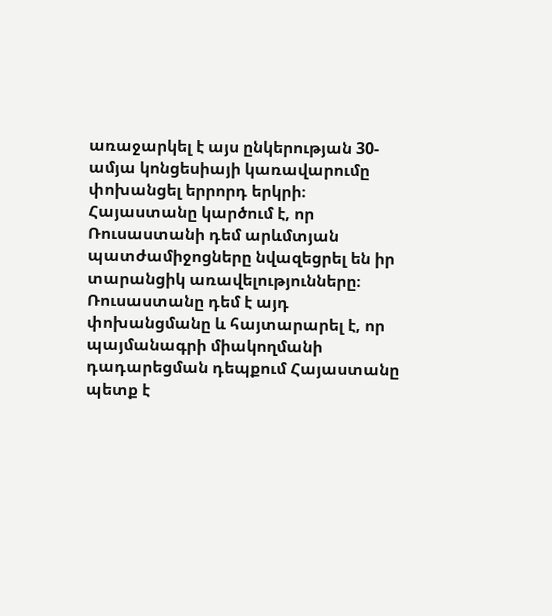առաջարկել է այս ընկերության 30-ամյա կոնցեսիայի կառավարումը փոխանցել երրորդ երկրի։ Հայաստանը կարծում է, որ Ռուսաստանի դեմ արևմտյան պատժամիջոցները նվազեցրել են իր տարանցիկ առավելությունները։ Ռուսաստանը դեմ է այդ փոխանցմանը և հայտարարել է, որ պայմանագրի միակողմանի դադարեցման դեպքում Հայաստանը պետք է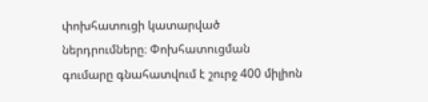փոխհատուցի կատարված ներդրումները։ Փոխհատուցման գումարը գնահատվում է շուրջ 400 միլիոն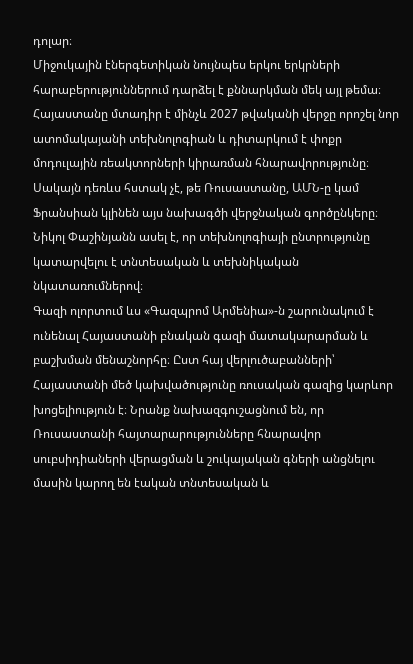դոլար։
Միջուկային էներգետիկան նույնպես երկու երկրների հարաբերություններում դարձել է քննարկման մեկ այլ թեմա։ Հայաստանը մտադիր է մինչև 2027 թվականի վերջը որոշել նոր ատոմակայանի տեխնոլոգիան և դիտարկում է փոքր մոդուլային ռեակտորների կիրառման հնարավորությունը։ Սակայն դեռևս հստակ չէ, թե Ռուսաստանը, ԱՄՆ-ը կամ Ֆրանսիան կլինեն այս նախագծի վերջնական գործընկերը։ Նիկոլ Փաշինյանն ասել է, որ տեխնոլոգիայի ընտրությունը կատարվելու է տնտեսական և տեխնիկական նկատառումներով։
Գազի ոլորտում ևս «Գազպրոմ Արմենիա»-ն շարունակում է ունենալ Հայաստանի բնական գազի մատակարարման և բաշխման մենաշնորհը։ Ըստ հայ վերլուծաբանների՝ Հայաստանի մեծ կախվածությունը ռուսական գազից կարևոր խոցելիություն է։ Նրանք նախազգուշացնում են, որ Ռուսաստանի հայտարարությունները հնարավոր սուբսիդիաների վերացման և շուկայական գների անցնելու մասին կարող են էական տնտեսական և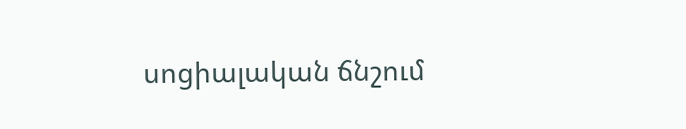սոցիալական ճնշում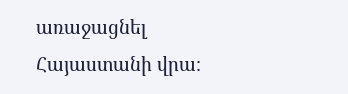առաջացնել Հայաստանի վրա։